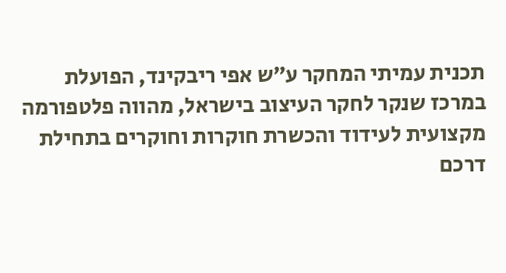תכנית עמיתי המחקר ע״ש אפי ריבקינד, הפועלת במרכז שנקר לחקר העיצוב בישראל, מהווה פלטפורמה מקצועית לעידוד והכשרת חוקרות וחוקרים בתחילת דרכם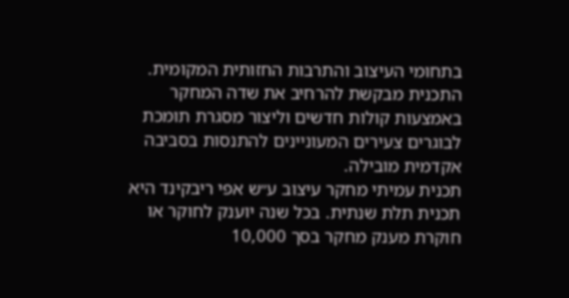בתחומי העיצוב והתרבות החזותית המקומית. התכנית מבקשת להרחיב את שדה המחקר באמצעות קולות חדשים וליצור מסגרת תומכת לבוגרים צעירים המעוניינים להתנסות בסביבה אקדמית מובילה.
תכנית עמיתי מחקר עיצוב ע״ש אפי ריבקינד היא תכנית תלת שנתית. בכל שנה יוענק לחוקר או חוקרת מענק מחקר בסך 10,000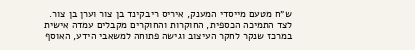ש״ח מטעם מייסדי המענק, איריס ריבקינד בן צור וערן בן צור. לצד התמיכה הכספית, החוקרות והחוקרים מקבלים עמדה אישית במרכז שנקר לחקר העיצוב וגישה פתוחה למשאבי הידע, האוסף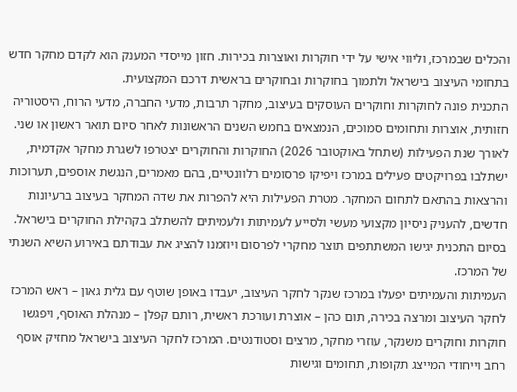והכלים שבמרכז, וליווי אישי על ידי חוקרות ואוצרות בכירות. חזון מייסדי המענק הוא לקדם מחקר חדש בתחומי העיצוב בישראל ולתמוך בחוקרות ובחוקרים בראשית דרכם המקצועית.
התכנית פונה לחוקרות וחוקרים העוסקים בעיצוב, מחקר תרבות, מדעי החברה, מדעי הרוח, היסטוריה חזותית, אוצרות ותחומים סמוכים, הנמצאים בחמש השנים הראשונות לאחר סיום תואר ראשון או שני. לאורך שנת הפעילות (שתחל באוקטובר 2026) החוקרות והחוקרים יצטרפו לשגרת מחקר אקדמית, ישתלבו בפרויקטים פעילים במרכז ויפיקו פרסומים רלוונטיים, בהם מאמרים, הנגשת אוספים, תערוכות והרצאות בהתאם לתחום המחקר. מטרת הפעילות היא להפרות את שדה המחקר בעיצוב ברעיונות חדשים, להעניק ניסיון מקצועי מעשי ולסייע לעמיתות ולעמיתים להשתלב בקהילת החוקרים בישראל. בסיום התכנית יגישו המשתתפים תוצר מחקרי לפרסום ויוזמנו להציג את עבודתם באירוע השיא השנתי של המרכז.
העמיתות והעמיתים יפעלו במרכז שנקר לחקר העיצוב, יעבדו באופן שוטף עם גלית גאון – ראש המרכז לחקר העיצוב ומרצה בכירה, תום כהן – אוצרת ועורכת ראשית, רותם קפלן – מנהלת האוסף, ויפגשו חוקרות וחוקרים משנקר, עוזרי מחקר, מרצים וסטודנטים. המרכז לחקר העיצוב בישראל מחזיק אוסף רחב וייחודי המייצג תקופות, תחומים וגישות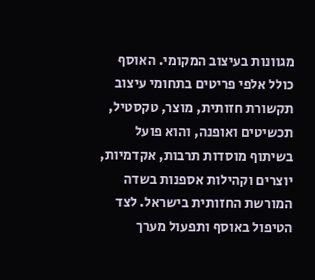מגוונות בעיצוב המקומי. האוסף כולל אלפי פריטים בתחומי עיצוב תקשורת חזותית, מוצר, טקסטיל, תכשיטים ואופנה, והוא פועל בשיתוף מוסדות תרבות, אקדמיות, יוצרים וקהילות אספנות בשדה המורשת החזותית בישראל. לצד הטיפול באוסף ותפעול מערך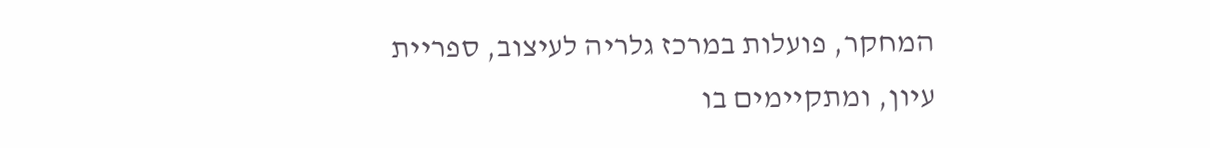המחקר, פועלות במרכז גלריה לעיצוב, ספריית עיון, ומתקיימים בו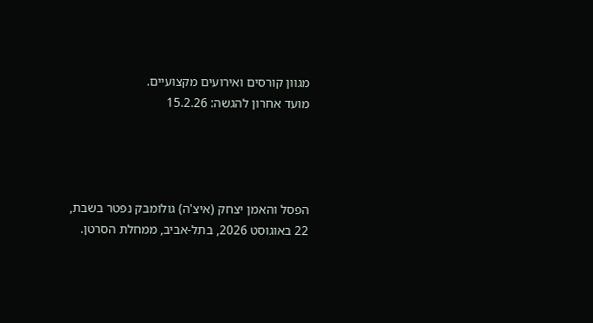מגוון קורסים ואירועים מקצועיים.
מועד אחרון להגשה: 15.2.26




הפסל והאמן יצחק (איצ'ה) גולומבק נפטר בשבת, 22 באוגוסט 2026, בתל-אביב, ממחלת הסרטן.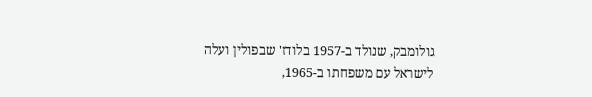גולומבק, שנולד ב-1957 בלודז' שבפולין ועלה לישראל עם משפחתו ב-1965,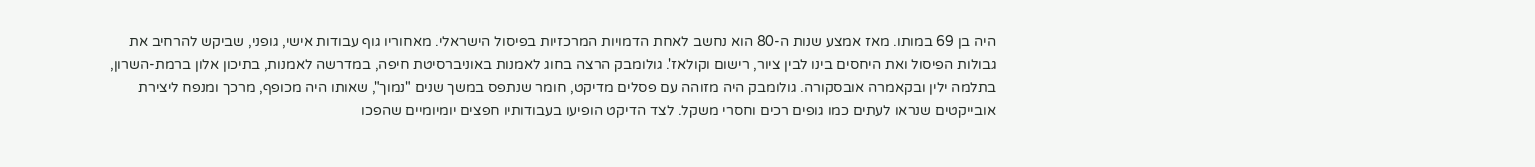היה בן 69 במותו. מאז אמצע שנות ה-80 הוא נחשב לאחת הדמויות המרכזיות בפיסול הישראלי. מאחוריו גוף עבודות אישי, גופני, שביקש להרחיב את גבולות הפיסול ואת היחסים בינו לבין ציור, רישום וקולאז'. גולומבק הרצה בחוג לאמנות באוניברסיטת חיפה, במדרשה לאמנות, בתיכון אלון ברמת-השרון, בתלמה ילין ובקאמרה אובסקורה. גולומבק היה מזוהה עם פסלים מדיקט, חומר שנתפס במשך שנים "נמוך", שאותו היה מכופף, מרכך ומנפח ליצירת אובייקטים שנראו לעתים כמו גופים רכים וחסרי משקל. לצד הדיקט הופיעו בעבודותיו חפצים יומיומיים שהפכו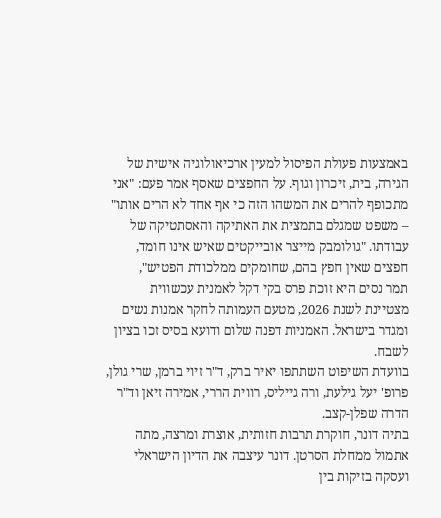באמצעות פעולת הפיסול למעין ארכיאולוגיה אישית של הגירה, בית, זיכרון וגוף. על החפצים שאסף אמר פעם: "אני מתכופף להרים את המשהו הזה כי אף אחד לא הרים אותו" – משפט שמגלם בתמצית את האתיקה והאסתטיקה של עבודתו. "גולומבק מייצר אובייקטים שאיש אינו חומד, חפצים שאין חפץ בהם, שחומקים ממלכודת הפטיש",
תמר נסים היא זוכת פרס בקי דקל לאמנית עכשווית מצטיינת לשנת 2026, מטעם העמותה לחקר אמנות נשים ומגדר בישראל. האמניות דפנה שלום ודועא בסיס זכו בציון לשבח.
בוועדת השיפוט השתתפו יאיר ברק, ד"ר זיוי ברמן, שרי גולן, פרופ' יעל גילעת, ורה גייליס, רווית הררי, אמירה זיאן וד"ר הדרה שפלן-קצב.
בתיה דונר, חוקרת תרבות חזותית, אוצרת ומרצה, מתה אתמול ממחלת הסרטן. דונר עיצבה את הדיון הישראלי ועסקה בזיקות בין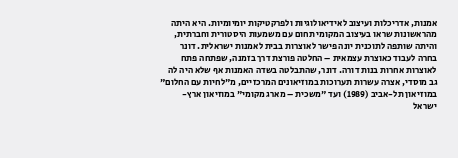אמנות, אדריכלות ועיצוב לאידיאולוגיות ולפרקטיקות יומיומיות. היא היתה מהראשונות שראו בעיצוב המקומי תחום עם משמעות היסטורית וחברתית, והיתה שותפה לתוכנית יונה פישר לאוצרות בבית לאמנות ישראלית. דונר בחרה לעבוד כאוצרת עצמאית – החלטה פורצת דרך בזמנה, שפתחה פתח לאוצרות אחרות בנות דורה. דונר, שהתבלטה בשדה האמנות אף שלא היה לה גב מוסדי, אצרה עשרות תערוכות במוזיאונים המרכזיים, מ"לחיות עם החלום" במוזיאון תל-אביב (1989) ועד "משכית – מארג מקומי" במוזיאון ארץ-ישראל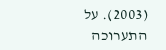(2003). על התערוכה